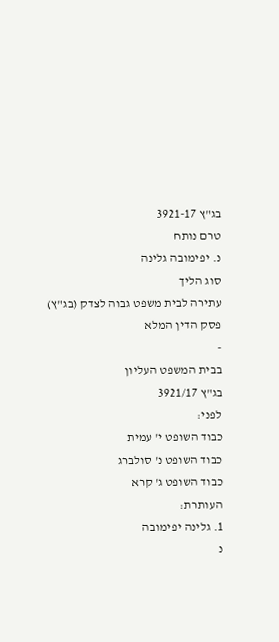בג"ץ 3921-17
טרם נותח
נ. יפימובה גלינה
סוג הליך
עתירה לבית משפט גבוה לצדק (בג"ץ)
פסק הדין המלא
-
בבית המשפט העליון
בג"ץ 3921/17
לפני:
כבוד השופט י' עמית
כבוד השופט נ' סולברג
כבוד השופט ג' קרא
העותרת:
1. גלינה יפימובה
נ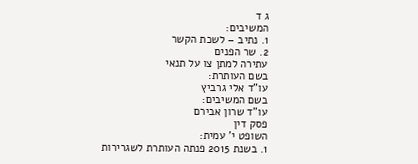ג ד
המשיבים:
1. נתיב – לשכת הקשר
2. שר הפנים
עתירה למתן צו על תנאי
בשם העותרת:
עו"ד אלי גרביץ
בשם המשיבים:
עו"ד שרון אבירם
פסק דין
השופט י' עמית:
1. בשנת 2015 פנתה העותרת לשגרירות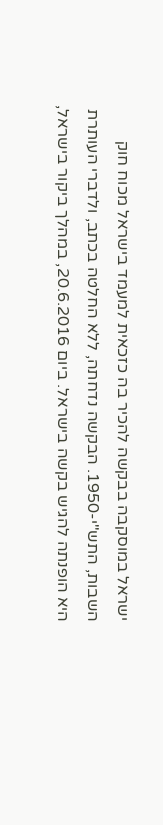ישראל במוסקבה בבקשה להכיר בה כזכאית למעמד בישראל מכוח חוק השבות, התש"י-1950. הבקשה נדחתה, ללא החלטה בכתב, ולדברי העותרת היא הופנתה להגיש בקשה בישראל. ביום 20.6.2016, במהלך ביקור בישראל,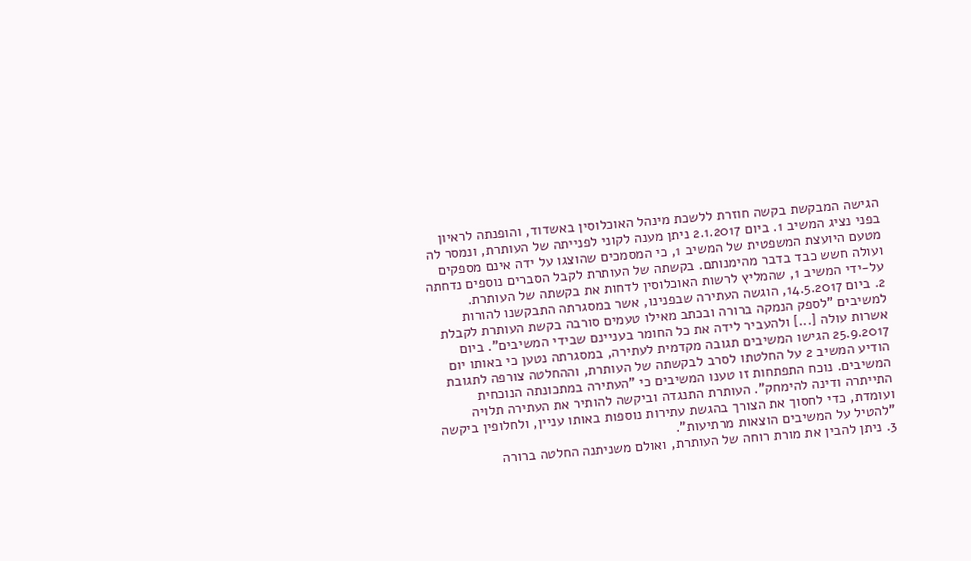הגישה המבקשת בקשה חוזרת ללשכת מינהל האוכלוסין באשדוד, והופנתה לראיון בפני נציג המשיב 1. ביום 2.1.2017 ניתן מענה לקוני לפנייתה של העותרת, ונמסר לה מטעם היועצת המשפטית של המשיב 1, כי המסמכים שהוצגו על ידה אינם מספקים ועולה חשש כבד בדבר מהימנותם. בקשתה של העותרת לקבל הסברים נוספים נדחתה על-ידי המשיב 1, שהמליץ לרשות האוכלוסין לדחות את בקשתה של העותרת.
2. ביום 14.5.2017, הוגשה העתירה שבפנינו, אשר במסגרתה התבקשנו להורות למשיבים "לספק הנמקה ברורה ובכתב מאילו טעמים סורבה בקשת העותרת לקבלת אשרות עולה [...] ולהעביר לידה את כל החומר בעניינם שבידי המשיבים". ביום 25.9.2017 הגישו המשיבים תגובה מקדמית לעתירה, במסגרתה נטען כי באותו יום הודיע המשיב 2 על החלטתו לסרב לבקשתה של העותרת, וההחלטה צורפה לתגובת המשיבים. נוכח התפתחות זו טענו המשיבים כי "העתירה במתכונתה הנוכחית התייתרה ודינה להימחק". העותרת התנגדה וביקשה להותיר את העתירה תלויה ועומדת, כדי לחסוך את הצורך בהגשת עתירות נוספות באותו עניין, ולחלופין ביקשה "להטיל על המשיבים הוצאות מרתיעות".
3. ניתן להבין את מורת רוחה של העותרת, ואולם משניתנה החלטה ברורה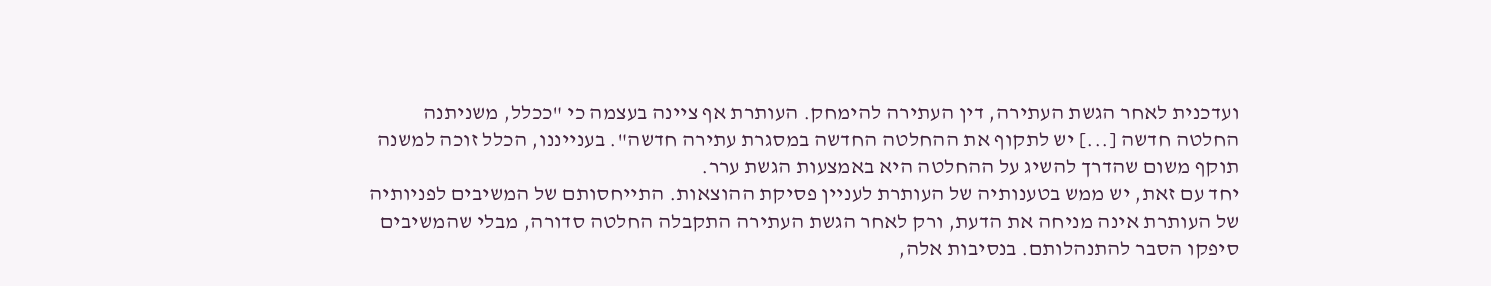ועדכנית לאחר הגשת העתירה, דין העתירה להימחק. העותרת אף ציינה בעצמה כי "ככלל, משניתנה החלטה חדשה [...] יש לתקוף את ההחלטה החדשה במסגרת עתירה חדשה". בענייננו, הכלל זוכה למשנה תוקף משום שהדרך להשיג על ההחלטה היא באמצעות הגשת ערר.
יחד עם זאת, יש ממש בטענותיה של העותרת לעניין פסיקת ההוצאות. התייחסותם של המשיבים לפניותיה של העותרת אינה מניחה את הדעת, ורק לאחר הגשת העתירה התקבלה החלטה סדורה, מבלי שהמשיבים סיפקו הסבר להתנהלותם. בנסיבות אלה,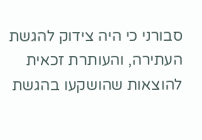סבורני כי היה צידוק להגשת העתירה, והעותרת זכאית להוצאות שהושקעו בהגשת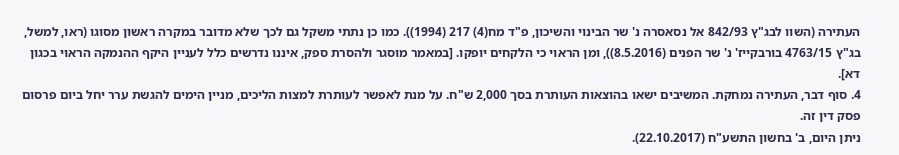העתירה (השוו לבג"ץ 842/93 אל נסאסרה נ' שר הבינוי והשיכון, פ"ד מח(4) 217 (1994)). כמו כן נתתי משקל גם לכך שלא מדובר במקרה ראשון מסוגו (ראו, למשל, בג"ץ 4763/15 בורבקייז' נ' שר הפנים (8.5.2016)), ומן הראוי כי הלקחים יופקו. [במאמר מוסגר ולהסרת ספק, איננו נדרשים כלל לעניין היקף ההנמקה הראוי בכגון דא].
4. סוף דבר, העתירה נמחקת. המשיבים ישאו בהוצאות העותרת בסך 2,000 ש"ח. על מנת לאפשר לעותרת למצות הליכים, מניין הימים להגשת ערר יחל ביום פרסום פסק דין זה.
ניתן היום, ב' בחשון התשע"ח (22.10.2017).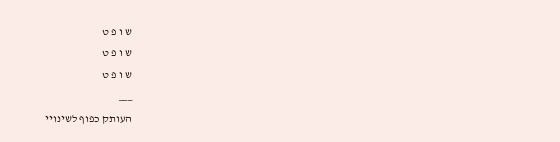ש ו פ ט
ש ו פ ט
ש ו פ ט
___
העותק כפוף לשינויי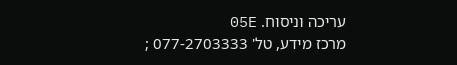עריכה וניסוח. 05E
מרכז מידע, טל' 077-2703333 ;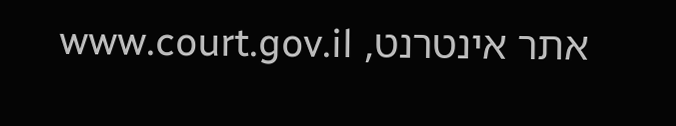אתר אינטרנט, www.court.gov.il